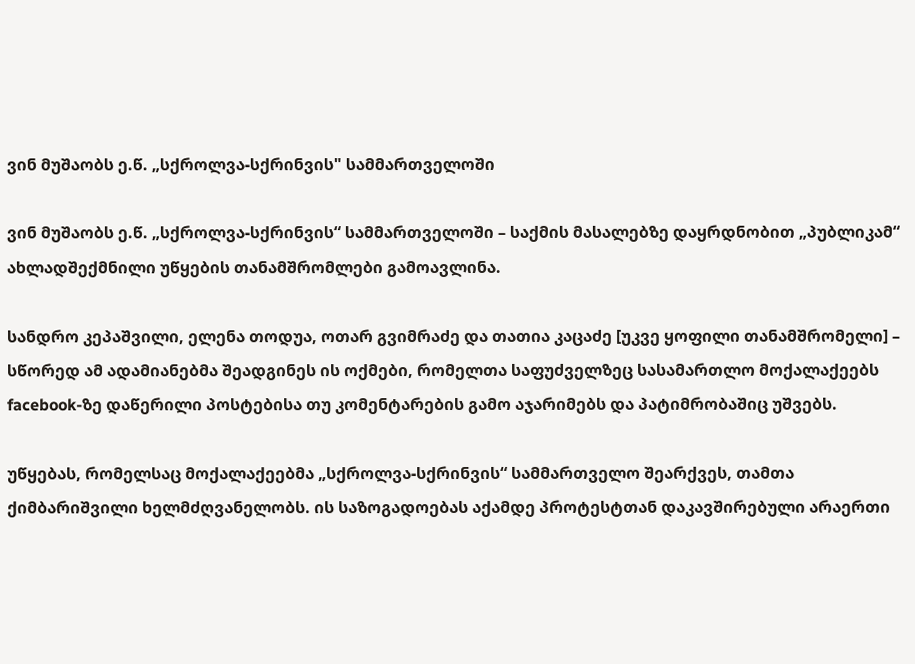ვინ მუშაობს ე.წ. „სქროლვა-სქრინვის" სამმართველოში

ვინ მუშაობს ე.წ. „სქროლვა-სქრინვის“ სამმართველოში – საქმის მასალებზე დაყრდნობით „პუბლიკამ“ ახლადშექმნილი უწყების თანამშრომლები გამოავლინა.

სანდრო კეპაშვილი, ელენა თოდუა, ოთარ გვიმრაძე და თათია კაცაძე [უკვე ყოფილი თანამშრომელი] – სწორედ ამ ადამიანებმა შეადგინეს ის ოქმები, რომელთა საფუძველზეც სასამართლო მოქალაქეებს facebook-ზე დაწერილი პოსტებისა თუ კომენტარების გამო აჯარიმებს და პატიმრობაშიც უშვებს.

უწყებას, რომელსაც მოქალაქეებმა „სქროლვა-სქრინვის“ სამმართველო შეარქვეს, თამთა ქიმბარიშვილი ხელმძღვანელობს. ის საზოგადოებას აქამდე პროტესტთან დაკავშირებული არაერთი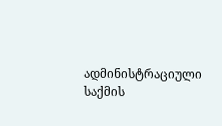ადმინისტრაციული საქმის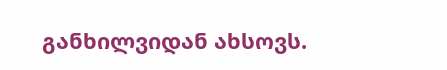განხილვიდან ახსოვს.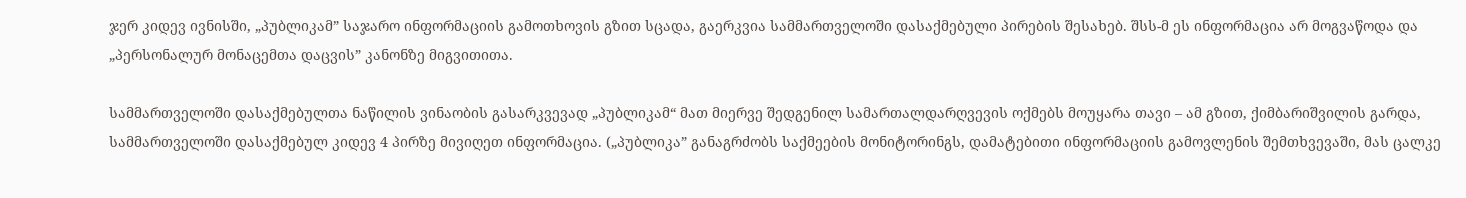ჯერ კიდევ ივნისში, „პუბლიკამ” საჯარო ინფორმაციის გამოთხოვის გზით სცადა, გაერკვია სამმართველოში დასაქმებული პირების შესახებ. შსს-მ ეს ინფორმაცია არ მოგვაწოდა და „პერსონალურ მონაცემთა დაცვის” კანონზე მიგვითითა.

სამმართველოში დასაქმებულთა ნაწილის ვინაობის გასარკვევად „პუბლიკამ“ მათ მიერვე შედგენილ სამართალდარღვევის ოქმებს მოუყარა თავი – ამ გზით, ქიმბარიშვილის გარდა, სამმართველოში დასაქმებულ კიდევ 4 პირზე მივიღეთ ინფორმაცია. („პუბლიკა” განაგრძობს საქმეების მონიტორინგს, დამატებითი ინფორმაციის გამოვლენის შემთხვევაში, მას ცალკე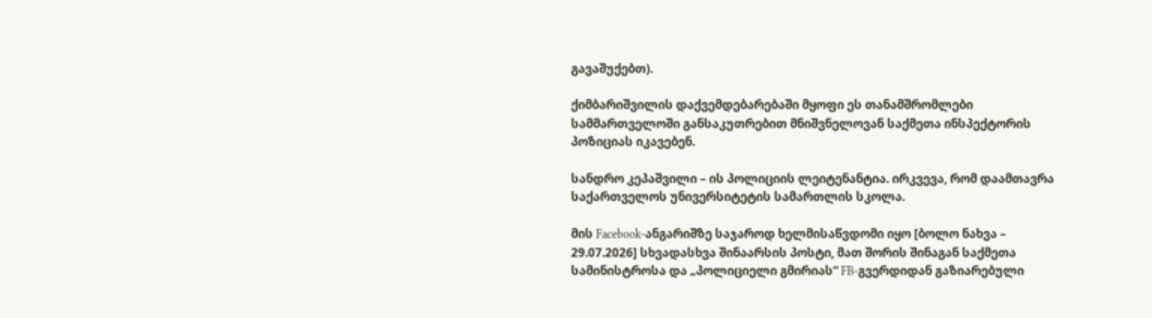გავაშუქებთ).

ქიმბარიშვილის დაქვემდებარებაში მყოფი ეს თანამშრომლები სამმართველოში განსაკუთრებით მნიშვნელოვან საქმეთა ინსპექტორის პოზიციას იკავებენ.

სანდრო კეპაშვილი – ის პოლიციის ლეიტენანტია. ირკვევა, რომ დაამთავრა საქართველოს უნივერსიტეტის სამართლის სკოლა.

მის Facebook-ანგარიშზე საჯაროდ ხელმისაწვდომი იყო [ბოლო ნახვა – 29.07.2026] სხვადასხვა შინაარსის პოსტი, მათ შორის შინაგან საქმეთა სამინისტროსა და „პოლიციელი გმირიას“ FB-გვერდიდან გაზიარებული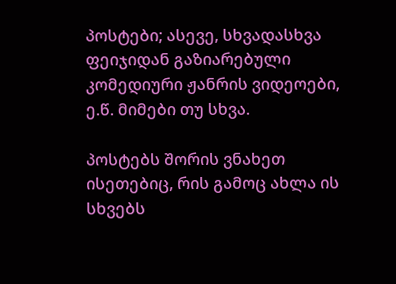პოსტები; ასევე, სხვადასხვა ფეიჯიდან გაზიარებული კომედიური ჟანრის ვიდეოები, ე.წ. მიმები თუ სხვა.

პოსტებს შორის ვნახეთ ისეთებიც, რის გამოც ახლა ის სხვებს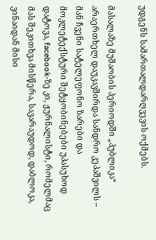უდგენს სამართალდარღვევის ოქმებს.

მასალაზე მუშაობის პერიოდში „პუბლიკა“ არაერთხელ დაუკავშირდა სანდრო კეპაშვილს – მან ჩვენი სატელეფონო ზარები და მოკლეტექსტური შეტყობინებები უპასუხოდ დატოვა, facebook-ზე კი, ჟურნალისტი, რომელმაც მას შეკითხვა მისწერა, სავარაუდოდ, დაბლოკა, ვინაიდან მისი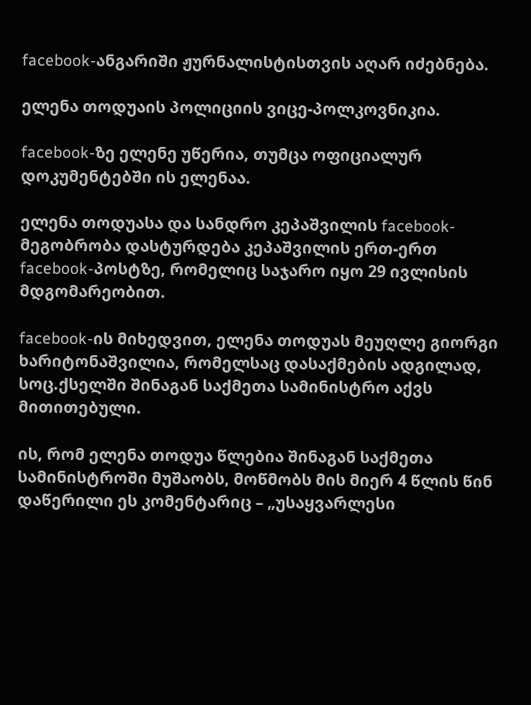facebook-ანგარიში ჟურნალისტისთვის აღარ იძებნება.

ელენა თოდუაის პოლიციის ვიცე-პოლკოვნიკია.

facebook-ზე ელენე უწერია, თუმცა ოფიციალურ დოკუმენტებში ის ელენაა.

ელენა თოდუასა და სანდრო კეპაშვილის facebook-მეგობრობა დასტურდება კეპაშვილის ერთ-ერთ facebook-პოსტზე, რომელიც საჯარო იყო 29 ივლისის მდგომარეობით.

facebook-ის მიხედვით, ელენა თოდუას მეუღლე გიორგი ხარიტონაშვილია, რომელსაც დასაქმების ადგილად, სოც.ქსელში შინაგან საქმეთა სამინისტრო აქვს მითითებული.

ის, რომ ელენა თოდუა წლებია შინაგან საქმეთა სამინისტროში მუშაობს, მოწმობს მის მიერ 4 წლის წინ დაწერილი ეს კომენტარიც – „უსაყვარლესი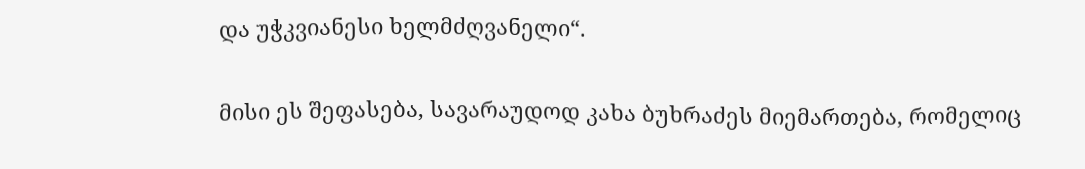და უჭკვიანესი ხელმძღვანელი“.

მისი ეს შეფასება, სავარაუდოდ კახა ბუხრაძეს მიემართება, რომელიც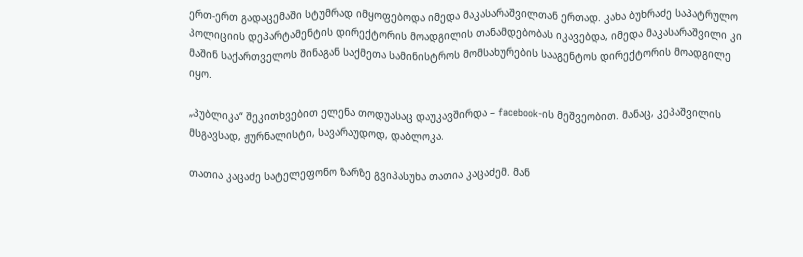ერთ-ერთ გადაცემაში სტუმრად იმყოფებოდა იმედა მაკასარაშვილთან ერთად. კახა ბუხრაძე საპატრულო პოლიციის დეპარტამენტის დირექტორის მოადგილის თანამდებობას იკავებდა, იმედა მაკასარაშვილი კი მაშინ საქართველოს შინაგან საქმეთა სამინისტროს მომსახურების სააგენტოს დირექტორის მოადგილე იყო.

„პუბლიკა“ შეკითხვებით ელენა თოდუასაც დაუკავშირდა – facebook-ის მეშვეობით. მანაც, კეპაშვილის მსგავსად, ჟურნალისტი, სავარაუდოდ, დაბლოკა.

თათია კაცაძე სატელეფონო ზარზე გვიპასუხა თათია კაცაძემ. მან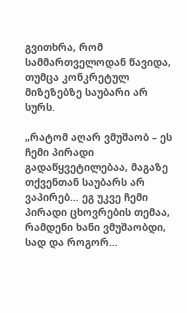გვითხრა, რომ სამმართველოდან წავიდა, თუმცა კონკრეტულ მიზეზებზე საუბარი არ სურს.

„რატომ აღარ ვმუშაობ – ეს ჩემი პირადი გადაწყვეტილებაა, მაგაზე თქვენთან საუბარს არ ვაპირებ… ეგ უკვე ჩემი პირადი ცხოვრების თემაა, რამდენი ხანი ვმუშაობდი, სად და როგორ…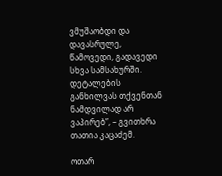ვმუშაობდი და დავასრულე, წამოვედი, გადავედი სხვა სამსახურში. დეტალების განხილვას თქვენთან ნამდვილად არ ვაპირებ”, – გვითხრა თათია კაცაძემ.

ოთარ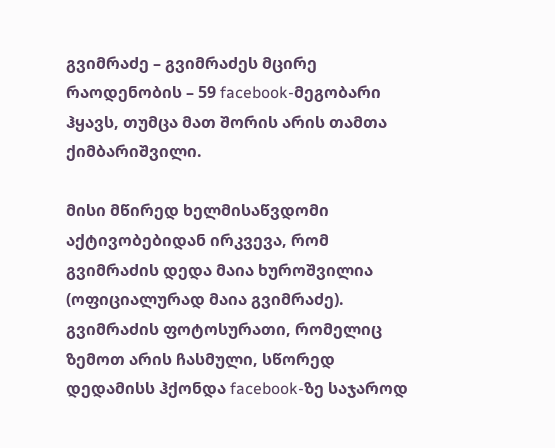გვიმრაძე – გვიმრაძეს მცირე რაოდენობის – 59 facebook-მეგობარი ჰყავს, თუმცა მათ შორის არის თამთა ქიმბარიშვილი.

მისი მწირედ ხელმისაწვდომი აქტივობებიდან ირკვევა, რომ გვიმრაძის დედა მაია ხუროშვილია (ოფიციალურად მაია გვიმრაძე). გვიმრაძის ფოტოსურათი, რომელიც ზემოთ არის ჩასმული, სწორედ დედამისს ჰქონდა facebook-ზე საჯაროდ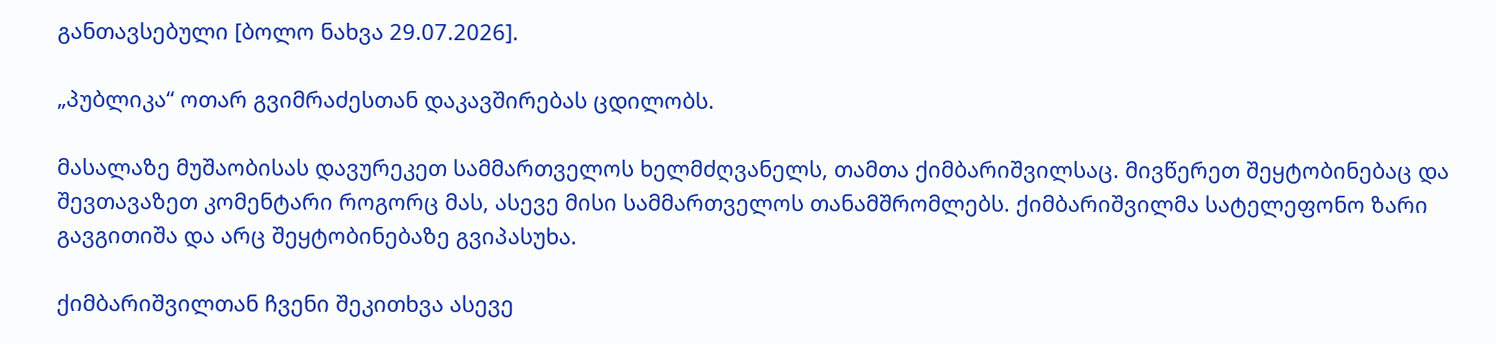განთავსებული [ბოლო ნახვა 29.07.2026].

„პუბლიკა“ ოთარ გვიმრაძესთან დაკავშირებას ცდილობს.

მასალაზე მუშაობისას დავურეკეთ სამმართველოს ხელმძღვანელს, თამთა ქიმბარიშვილსაც. მივწერეთ შეყტობინებაც და შევთავაზეთ კომენტარი როგორც მას, ასევე მისი სამმართველოს თანამშრომლებს. ქიმბარიშვილმა სატელეფონო ზარი გავგითიშა და არც შეყტობინებაზე გვიპასუხა.

ქიმბარიშვილთან ჩვენი შეკითხვა ასევე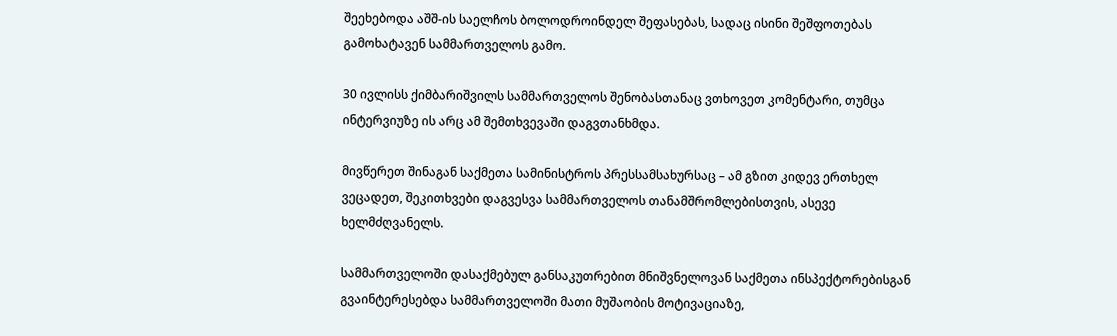შეეხებოდა აშშ-ის საელჩოს ბოლოდროინდელ შეფასებას, სადაც ისინი შეშფოთებას გამოხატავენ სამმართველოს გამო.

30 ივლისს ქიმბარიშვილს სამმართველოს შენობასთანაც ვთხოვეთ კომენტარი, თუმცა ინტერვიუზე ის არც ამ შემთხვევაში დაგვთანხმდა.

მივწერეთ შინაგან საქმეთა სამინისტროს პრესსამსახურსაც – ამ გზით კიდევ ერთხელ  ვეცადეთ, შეკითხვები დაგვესვა სამმართველოს თანამშრომლებისთვის, ასევე ხელმძღვანელს.

სამმართველოში დასაქმებულ განსაკუთრებით მნიშვნელოვან საქმეთა ინსპექტორებისგან გვაინტერესებდა სამმართველოში მათი მუშაობის მოტივაციაზე,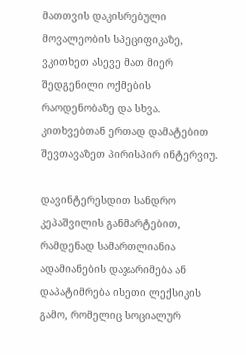მათთვის დაკისრებული მოვალეობის სპეციფიკაზე, ვკითხეთ ასევე მათ მიერ შედგენილი ოქმების რაოდენობაზე და სხვა. კითხვებთან ერთად დამატებით შევთავაზეთ პირისპირ ინტერვიუ.

დავინტერესდით სანდრო კეპაშვილის განმარტებით, რამდენად სამართლიანია ადამიანების დაჯარიმება ან დაპატიმრება ისეთი ლექსიკის გამო, რომელიც სოციალურ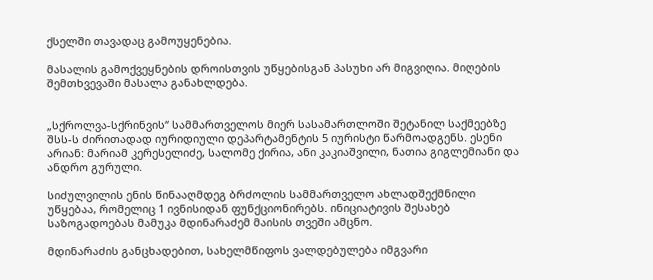ქსელში თავადაც გამოუყენებია.

მასალის გამოქვეყნების დროისთვის უწყებისგან პასუხი არ მიგვიღია. მიღების შემთხვევაში მასალა განახლდება.


„სქროლვა-სქრინვის“ სამმართველოს მიერ სასამართლოში შეტანილ საქმეებზე შსს-ს ძირითადად იურიდიული დეპარტამენტის 5 იურისტი წარმოადგენს. ესენი არიან: მარიამ კერესელიძე, სალომე ქირია, ანი კაკიაშვილი, ნათია გიგლემიანი და ანდრო გურული.

სიძულვილის ენის წინააღმდეგ ბრძოლის სამმართველო ახლადშექმნილი უწყებაა, რომელიც 1 ივნისიდან ფუნქციონირებს. ინიციატივის შესახებ საზოგადოებას მამუკა მდინარაძემ მაისის თვეში ამცნო.

მდინარაძის განცხადებით, სახელმწიფოს ვალდებულება იმგვარი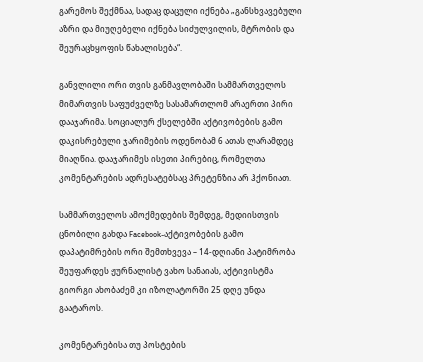გარემოს შექმნაა, სადაც დაცული იქნება „განსხვავებული აზრი და მიუღებელი იქნება სიძულვილის, მტრობის და შეურაცხყოფის წახალისება“.

განვლილი ორი თვის განმავლობაში სამმართველოს მიმართვის საფუძველზე სასამართლომ არაერთი პირი დააჯარიმა. სოციალურ ქსელებში აქტივობების გამო დაკისრებული ჯარიმების ოდენობამ 6 ათას ლარამდეც მიაღწია. დააჯარიმეს ისეთი პირებიც, რომელთა კომენტარების ადრესატებსაც პრეტენზია არ ჰქონიათ.

სამმართველოს ამოქმედების შემდეგ, მედიისთვის ცნობილი გახდა Facebook-აქტივობების გამო დაპატიმრების ორი შემთხვევა – 14-დღიანი პატიმრობა შეუფარდეს ჟურნალისტ ვახო სანაიას, აქტივისტმა გიორგი ახობაძემ კი იზოლატორში 25 დღე უნდა გაატაროს.

კომენტარებისა თუ პოსტების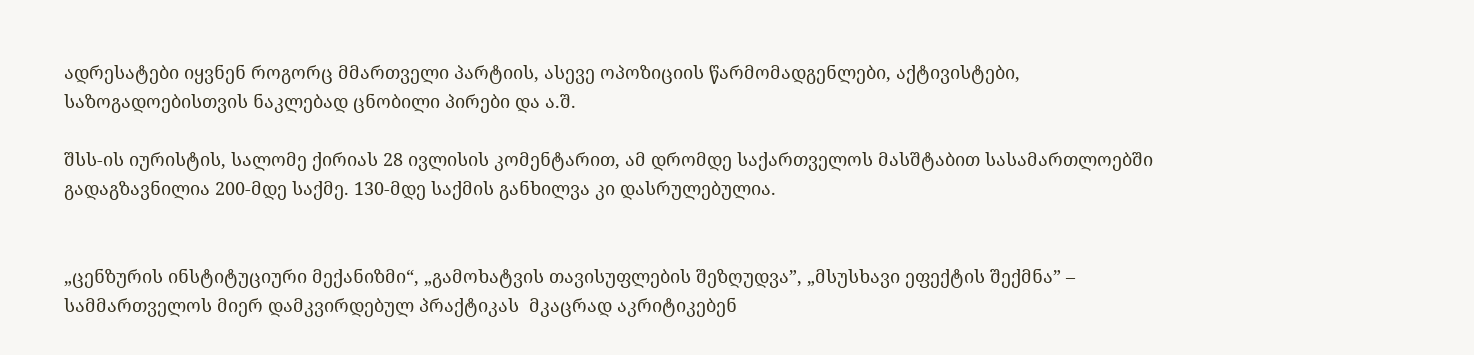ადრესატები იყვნენ როგორც მმართველი პარტიის, ასევე ოპოზიციის წარმომადგენლები, აქტივისტები, საზოგადოებისთვის ნაკლებად ცნობილი პირები და ა.შ.

შსს-ის იურისტის, სალომე ქირიას 28 ივლისის კომენტარით, ამ დრომდე საქართველოს მასშტაბით სასამართლოებში გადაგზავნილია 200-მდე საქმე. 130-მდე საქმის განხილვა კი დასრულებულია.


„ცენზურის ინსტიტუციური მექანიზმი“, „გამოხატვის თავისუფლების შეზღუდვა”, „მსუსხავი ეფექტის შექმნა” – სამმართველოს მიერ დამკვირდებულ პრაქტიკას  მკაცრად აკრიტიკებენ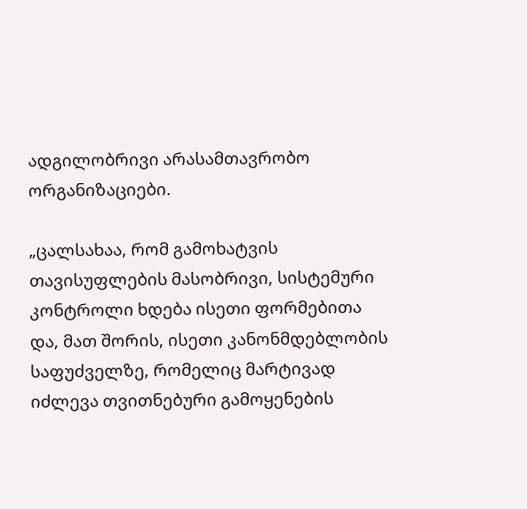ადგილობრივი არასამთავრობო ორგანიზაციები.

„ცალსახაა, რომ გამოხატვის თავისუფლების მასობრივი, სისტემური კონტროლი ხდება ისეთი ფორმებითა და, მათ შორის, ისეთი კანონმდებლობის საფუძველზე, რომელიც მარტივად იძლევა თვითნებური გამოყენების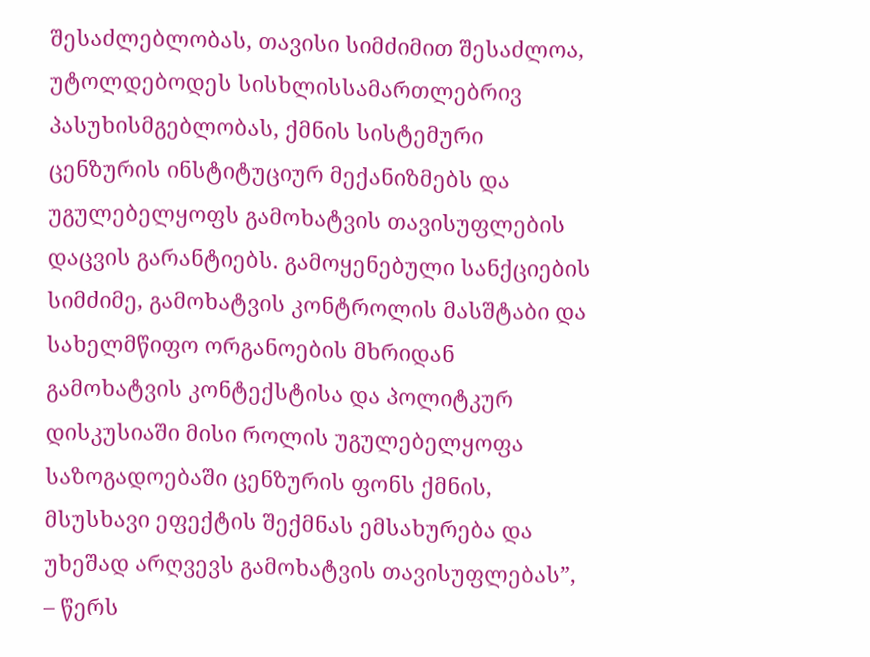შესაძლებლობას, თავისი სიმძიმით შესაძლოა, უტოლდებოდეს სისხლისსამართლებრივ პასუხისმგებლობას, ქმნის სისტემური ცენზურის ინსტიტუციურ მექანიზმებს და უგულებელყოფს გამოხატვის თავისუფლების დაცვის გარანტიებს. გამოყენებული სანქციების სიმძიმე, გამოხატვის კონტროლის მასშტაბი და სახელმწიფო ორგანოების მხრიდან გამოხატვის კონტექსტისა და პოლიტკურ დისკუსიაში მისი როლის უგულებელყოფა საზოგადოებაში ცენზურის ფონს ქმნის, მსუსხავი ეფექტის შექმნას ემსახურება და უხეშად არღვევს გამოხატვის თავისუფლებას”, – წერს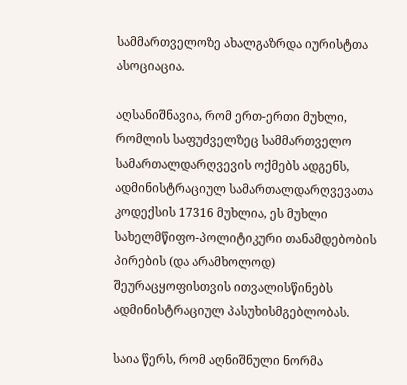სამმართველოზე ახალგაზრდა იურისტთა ასოციაცია.

აღსანიშნავია, რომ ერთ-ერთი მუხლი, რომლის საფუძველზეც სამმართველო სამართალდარღვევის ოქმებს ადგენს, ადმინისტრაციულ სამართალდარღვევათა კოდექსის 17316 მუხლია, ეს მუხლი სახელმწიფო-პოლიტიკური თანამდებობის პირების (და არამხოლოდ) შეურაცყოფისთვის ითვალისწინებს ადმინისტრაციულ პასუხისმგებლობას.

საია წერს, რომ აღნიშნული ნორმა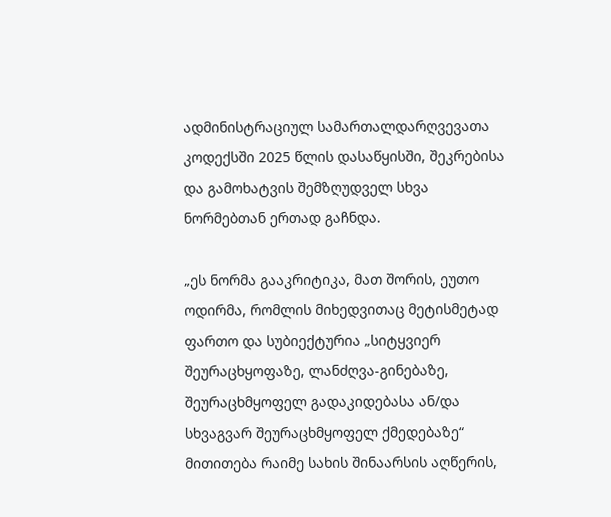ადმინისტრაციულ სამართალდარღვევათა კოდექსში 2025 წლის დასაწყისში, შეკრებისა და გამოხატვის შემზღუდველ სხვა ნორმებთან ერთად გაჩნდა.

„ეს ნორმა გააკრიტიკა, მათ შორის, ეუთო ოდირმა, რომლის მიხედვითაც მეტისმეტად ფართო და სუბიექტურია „სიტყვიერ შეურაცხყოფაზე, ლანძღვა-გინებაზე, შეურაცხმყოფელ გადაკიდებასა ან/და სხვაგვარ შეურაცხმყოფელ ქმედებაზე“ მითითება რაიმე სახის შინაარსის აღწერის,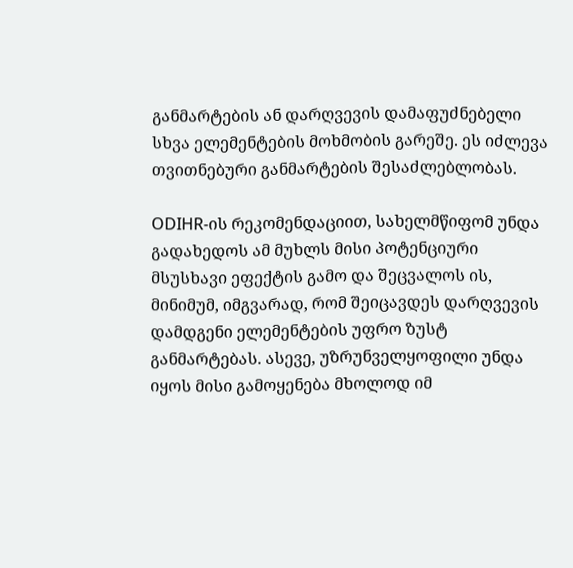განმარტების ან დარღვევის დამაფუძნებელი სხვა ელემენტების მოხმობის გარეშე. ეს იძლევა თვითნებური განმარტების შესაძლებლობას.

ODIHR-ის რეკომენდაციით, სახელმწიფომ უნდა გადახედოს ამ მუხლს მისი პოტენციური მსუსხავი ეფექტის გამო და შეცვალოს ის, მინიმუმ, იმგვარად, რომ შეიცავდეს დარღვევის დამდგენი ელემენტების უფრო ზუსტ განმარტებას. ასევე, უზრუნველყოფილი უნდა იყოს მისი გამოყენება მხოლოდ იმ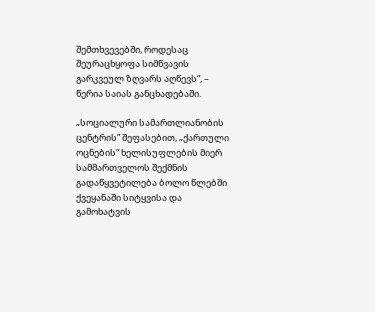შემთხვევებში, როდესაც შეურაცხყოფა სიმწვავის გარკვეულ ზღვარს აღწევს”, – წერია საიას განცხადებაში.

„სოციალური სამართლიანობის ცენტრის” შეფასებით, „ქართული ოცნების“ ხელისუფლების მიერ სამმართველოს შექმნის გადაწყვეტილება ბოლო წლებში ქვეყანაში სიტყვისა და გამოხატვის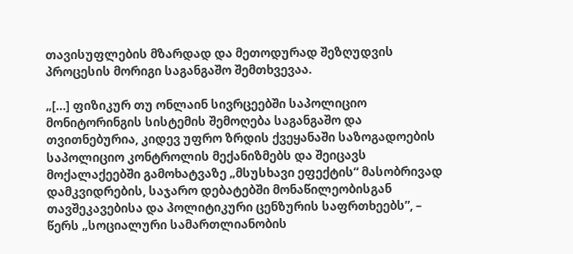თავისუფლების მზარდად და მეთოდურად შეზღუდვის პროცესის მორიგი საგანგაშო შემთხვევაა.

„[…] ფიზიკურ თუ ონლაინ სივრცეებში საპოლიციო მონიტორინგის სისტემის შემოღება საგანგაშო და თვითნებურია, კიდევ უფრო ზრდის ქვეყანაში საზოგადოების საპოლიციო კონტროლის მექანიზმებს და შეიცავს მოქალაქეებში გამოხატვაზე „მსუსხავი ეფექტის“ მასობრივად დამკვიდრების, საჯარო დებატებში მონაწილეობისგან თავშეკავებისა და პოლიტიკური ცენზურის საფრთხეებს”, – წერს „სოციალური სამართლიანობის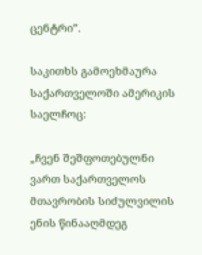ცენტრი”.

საკითხს გამოეხმაურა საქართველოში ამერიკის საელჩოც:

„ჩვენ შეშფოთებულნი ვართ საქართველოს მთავრობის სიძულვილის ენის წინააღმდეგ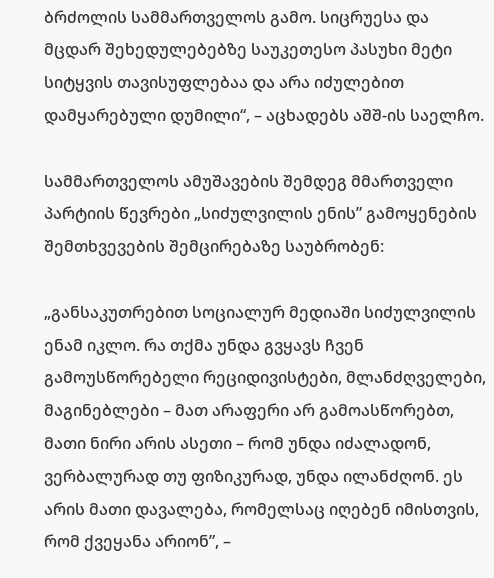ბრძოლის სამმართველოს გამო. სიცრუესა და მცდარ შეხედულებებზე საუკეთესო პასუხი მეტი სიტყვის თავისუფლებაა და არა იძულებით დამყარებული დუმილი“, – აცხადებს აშშ-ის საელჩო.

სამმართველოს ამუშავების შემდეგ მმართველი პარტიის წევრები „სიძულვილის ენის” გამოყენების შემთხვევების შემცირებაზე საუბრობენ:

„განსაკუთრებით სოციალურ მედიაში სიძულვილის ენამ იკლო. რა თქმა უნდა გვყავს ჩვენ გამოუსწორებელი რეციდივისტები, მლანძღველები, მაგინებლები – მათ არაფერი არ გამოასწორებთ, მათი ნირი არის ასეთი – რომ უნდა იძალადონ, ვერბალურად თუ ფიზიკურად, უნდა ილანძღონ. ეს არის მათი დავალება, რომელსაც იღებენ იმისთვის, რომ ქვეყანა არიონ”, –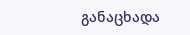განაცხადა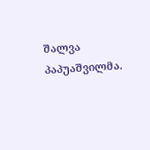შალვა პაპუაშვილმა.